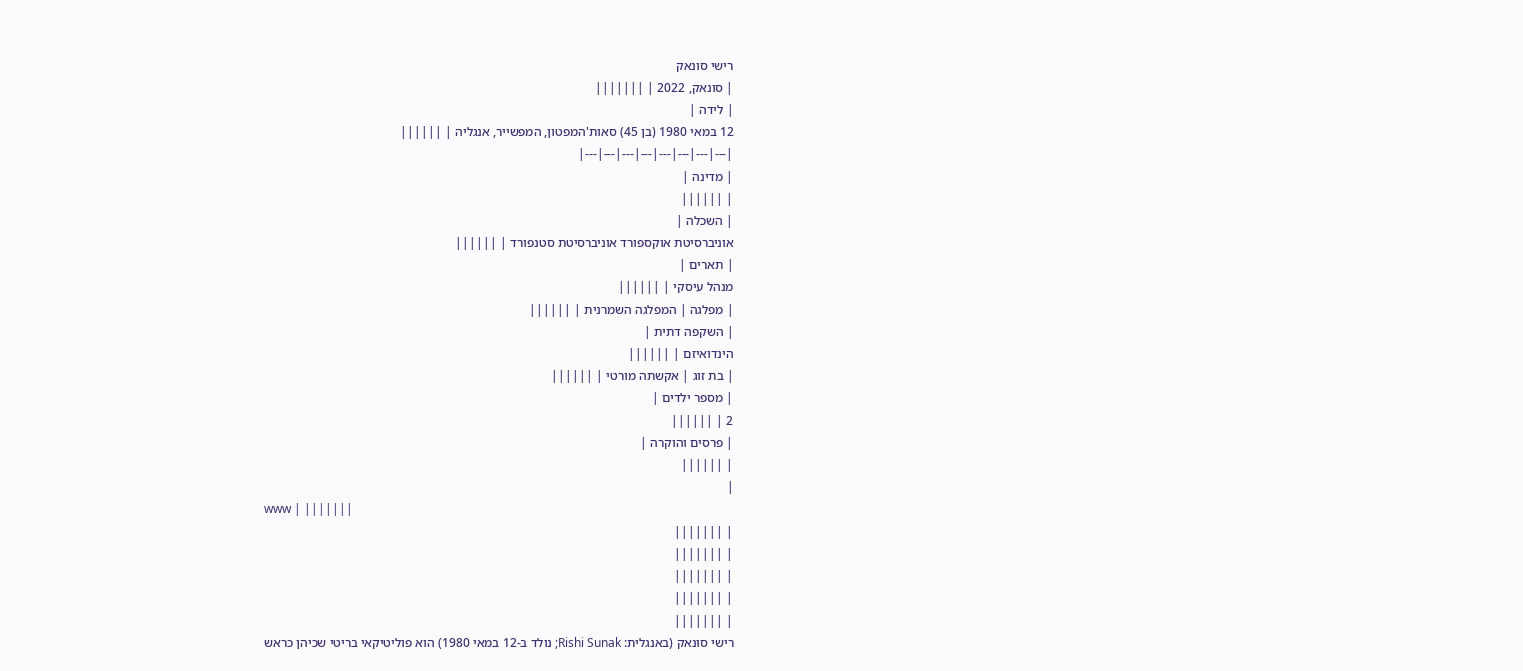רישי סונאק
| סונאק, 2022 | |||||||
| לידה |
12 במאי 1980 (בן 45) סאות'המפטון, המפשייר, אנגליה | ||||||
|---|---|---|---|---|---|---|---|
| מדינה |
| ||||||
| השכלה |
אוניברסיטת אוקספורד אוניברסיטת סטנפורד | ||||||
| תארים |
מנהל עיסקי | ||||||
| מפלגה | המפלגה השמרנית | ||||||
| השקפה דתית |
הינדואיזם | ||||||
| בת זוג | אקשתה מורטי | ||||||
| מספר ילדים |
2 | ||||||
| פרסים והוקרה |
| ||||||
|
www | |||||||
| |||||||
| |||||||
| |||||||
| |||||||
| |||||||
רישי סוּנאק (באנגלית: Rishi Sunak; נולד ב-12 במאי 1980) הוא פוליטיקאי בריטי שכיהן כראש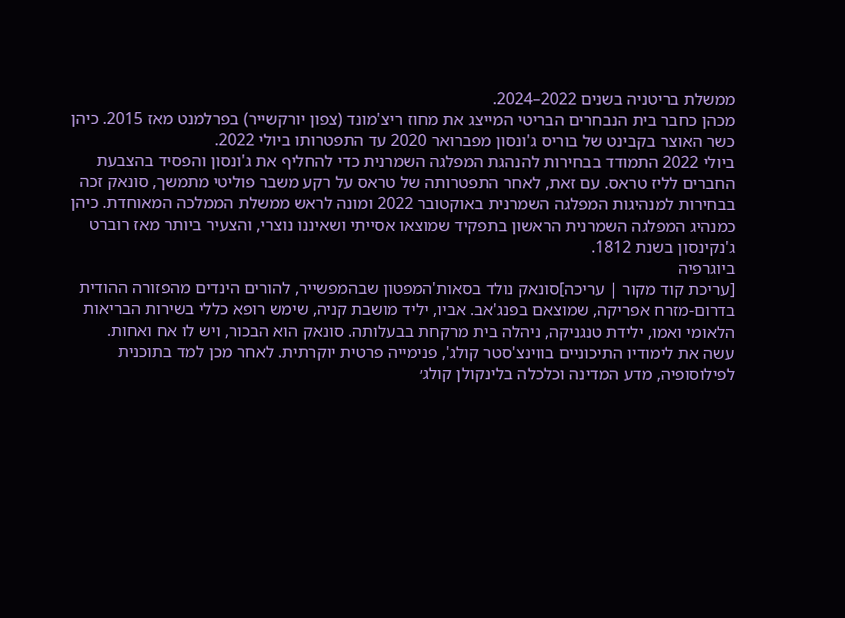ממשלת בריטניה בשנים 2022–2024.
מכהן כחבר בית הנבחרים הבריטי המייצג את מחוז ריצ'מונד (צפון יורקשייר) בפרלמנט מאז 2015. כיהן כשר האוצר בקבינט של בוריס ג'ונסון מפברואר 2020 עד התפטרותו ביולי 2022.
ביולי 2022 התמודד בבחירות להנהגת המפלגה השמרנית כדי להחליף את ג'ונסון והפסיד בהצבעת החברים לליז טראס. עם זאת, לאחר התפטרותה של טראס על רקע משבר פוליטי מתמשך, סונאק זכה בבחירות למנהיגות המפלגה השמרנית באוקטובר 2022 ומונה לראש ממשלת הממלכה המאוחדת. כיהן כמנהיג המפלגה השמרנית הראשון בתפקיד שמוצאו אסייתי ושאיננו נוצרי, והצעיר ביותר מאז רוברט ג'נקינסון בשנת 1812.
ביוגרפיה
[עריכת קוד מקור | עריכה]סונאק נולד בסאות'המפטון שבהמפשייר, להורים הינדים מהפזורה ההודית בדרום-מזרח אפריקה, שמוצאם בפנג'אב. אביו, יליד מושבת קניה, שימש רופא כללי בשירות הבריאות הלאומי ואמו, ילידת טנגניקה, ניהלה בית מרקחת בבעלותה. סונאק הוא הבכור, ויש לו אח ואחות.
עשה את לימודיו התיכוניים בווינצ'סטר קולג', פנימייה פרטית יוקרתית. לאחר מכן למד בתוכנית לפילוסופיה, מדע המדינה וכלכלה בלינקולן קולג׳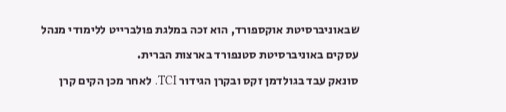שבאוניברסיטת אוקספורד, הוא זכה במלגת פולברייט ללימודי מנהל עסקים באוניברסיטת סטנפורד בארצות הברית.
סונאק עבד בגולדמן זקס ובקרן הגידור TCI. לאחר מכן הקים קרן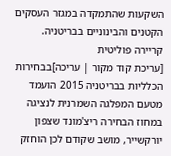השקעות שהתמקדה במגזר העסקים הקטנים והבינוניים בבריטניה.
קריירה פוליטית
[עריכת קוד מקור | עריכה]בבחירות הכלליות בבריטניה 2015 הועמד מטעם המפלגה השמרנית לנציגה במחוז הבחירה ריצ'מונד שצפון יורקשייר, מושב שקודם לכן הוחזק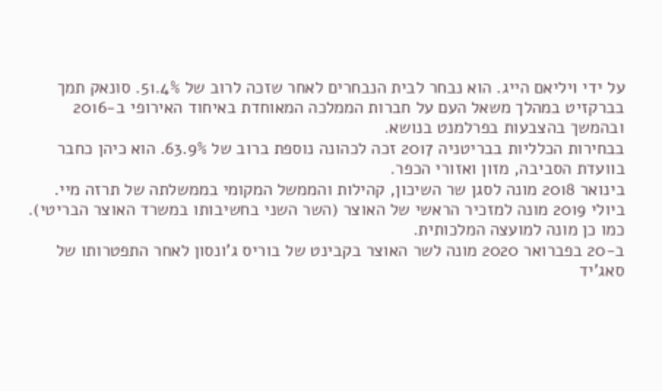על ידי ויליאם הייג. הוא נבחר לבית הנבחרים לאחר שזכה לרוב של 51.4%. סונאק תמך בברקזיט במהלך משאל העם על חברות הממלכה המאוחדת באיחוד האירופי ב-2016 ובהמשך בהצבעות בפרלמנט בנושא.
בבחירות הכלליות בבריטניה 2017 זכה לכהונה נוספת ברוב של 63.9%. הוא כיהן כחבר בוועדת הסביבה, מזון ואזורי הכפר.
בינואר 2018 מונה לסגן שר השיכון, קהילות והממשל המקומי בממשלתה של תרזה מיי.
ביולי 2019 מונה למזכיר הראשי של האוצר (השר השני בחשיבותו במשרד האוצר הבריטי). כמו כן מונה למועצה המלכותית.
ב-20 בפברואר 2020 מונה לשר האוצר בקבינט של בוריס ג'ונסון לאחר התפטרותו של סאג'יד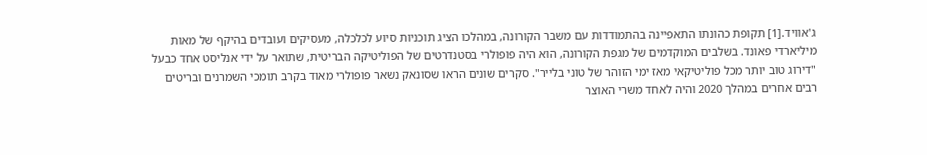ג'אוויד.[1] תקופת כהונתו התאפיינה בהתמודדות עם משבר הקורונה, במהלכו הציג תוכניות סיוע לכלכלה, מעסיקים ועובדים בהיקף של מאות מיליארדי פאונד. בשלבים המוקדמים של מגפת הקורונה, הוא היה פופולרי בסטנדרטים של הפוליטיקה הבריטית, שתואר על ידי אנליסט אחד כבעל "דירוג טוב יותר מכל פוליטיקאי מאז ימי הזוהר של טוני בלייר". סקרים שונים הראו שסונאק נשאר פופולרי מאוד בקרב תומכי השמרנים ובריטים רבים אחרים במהלך 2020 והיה לאחד משרי האוצר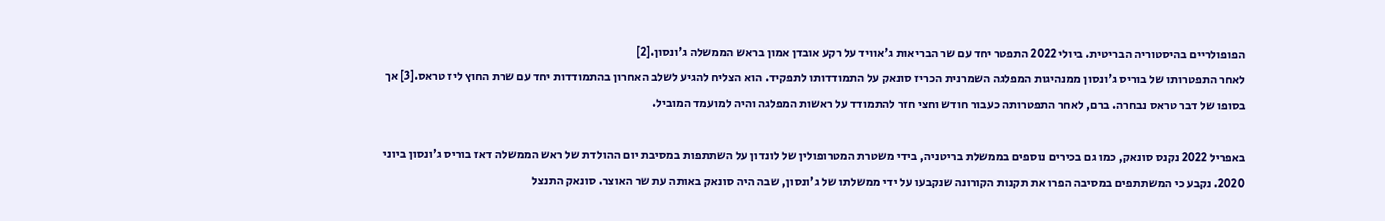הפופולריים בהיסטוריה הבריטית. ביולי 2022 התפטר יחד עם שר הבריאות ג'אוויד על רקע אובדן אמון בראש הממשלה ג'ונסון.[2]
לאחר התפטרותו של בוריס ג'ונסון ממנהיגות המפלגה השמרנית הכריז סונאק על התמודדותו לתפקיד. הוא הצליח להגיע לשלב האחרון בהתמודדות יחד עם שרת החוץ ליז טראס.[3] אך בסופו של דבר טראס נבחרה. ברם, לאחר התפטרותה כעבור חודש וחצי חזר להתמודד על ראשות המפלגה והיה למועמד המוביל.

באפריל 2022 נקנס סונאק, כמו גם בכירים נוספים בממשלת בריטניה, בידי משטרת המטרופולין של לונדון על השתתפות במסיבת יום ההולדת של ראש הממשלה דאז בוריס ג'ונסון ביוני 2020. נקבע כי המשתתפים במסיבה הפרו את תקנות הקורונה שנקבעו על ידי ממשלתו של ג'ונסון, שבה היה סונאק באותה עת שר האוצר. סונאק התנצל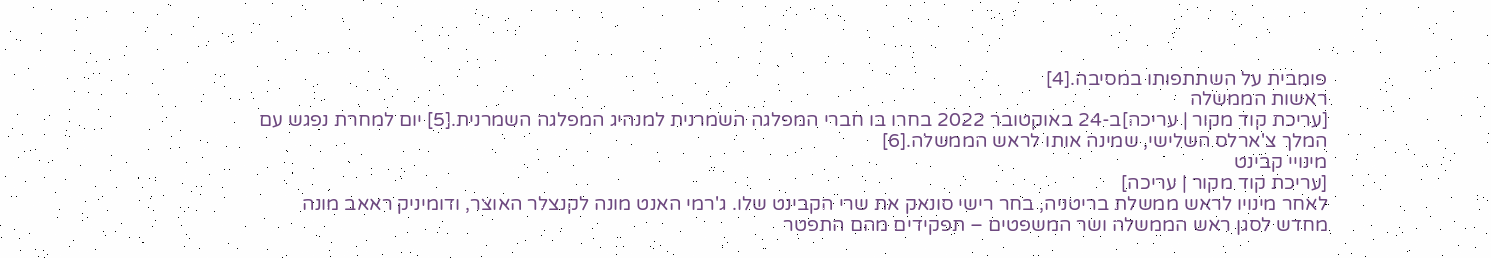פומבית על השתתפותו במסיבה.[4]
ראשות הממשלה
[עריכת קוד מקור | עריכה]ב-24 באוקטובר 2022 בחרו בו חברי המפלגה השמרנית למנהיג המפלגה השמרנית.[5] יום למחרת נפגש עם המלך צ'ארלס השלישי, שמינה אותו לראש הממשלה.[6]
מינויי קבינט
[עריכת קוד מקור | עריכה]
לאחר מינויו לראש ממשלת בריטניה, בחר רישי סונאק את שרי הקבינט שלו. ג'רמי האנט מונה לקנצלר האוצר, ודומיניק ראאב מונה מחדש לסגן ראש הממשלה ושר המשפטים – תפקידים מהם התפטר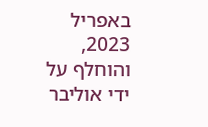באפריל 2023, והוחלף על ידי אוליבר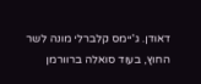דאודן. ג'יימס קלברלי מונה לשר החוץ, בעוד סואלה ברוורמן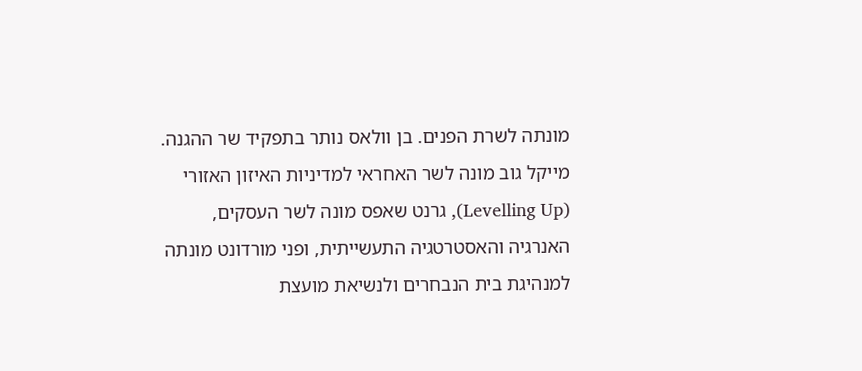מונתה לשרת הפנים. בן וולאס נותר בתפקיד שר ההגנה. מייקל גוב מונה לשר האחראי למדיניות האיזון האזורי (Levelling Up), גרנט שאפס מונה לשר העסקים, האנרגיה והאסטרטגיה התעשייתית, ופני מורדונט מונתה למנהיגת בית הנבחרים ולנשיאת מועצת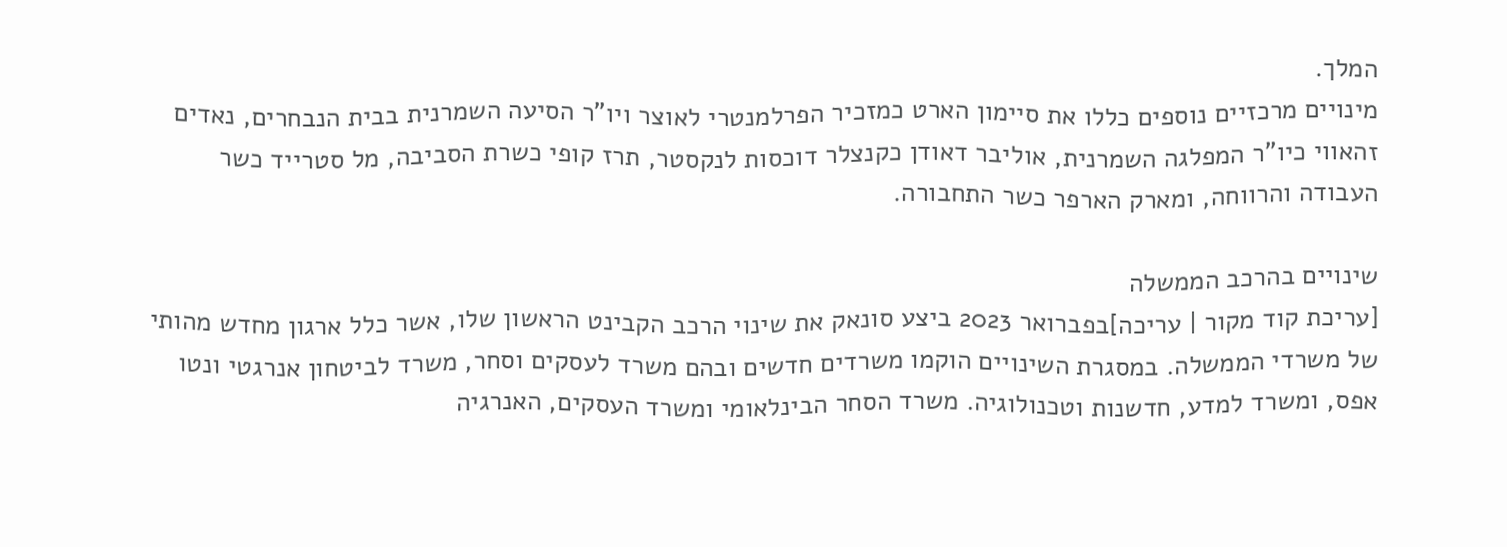המלך.
מינויים מרכזיים נוספים כללו את סיימון הארט כמזכיר הפרלמנטרי לאוצר ויו"ר הסיעה השמרנית בבית הנבחרים, נאדים זהאווי כיו"ר המפלגה השמרנית, אוליבר דאודן כקנצלר דוכסות לנקסטר, תרז קופי כשרת הסביבה, מל סטרייד כשר העבודה והרווחה, ומארק הארפר כשר התחבורה.

שינויים בהרכב הממשלה
[עריכת קוד מקור | עריכה]בפברואר 2023 ביצע סונאק את שינוי הרכב הקבינט הראשון שלו, אשר כלל ארגון מחדש מהותי של משרדי הממשלה. במסגרת השינויים הוקמו משרדים חדשים ובהם משרד לעסקים וסחר, משרד לביטחון אנרגטי ונטו אפס, ומשרד למדע, חדשנות וטכנולוגיה. משרד הסחר הבינלאומי ומשרד העסקים, האנרגיה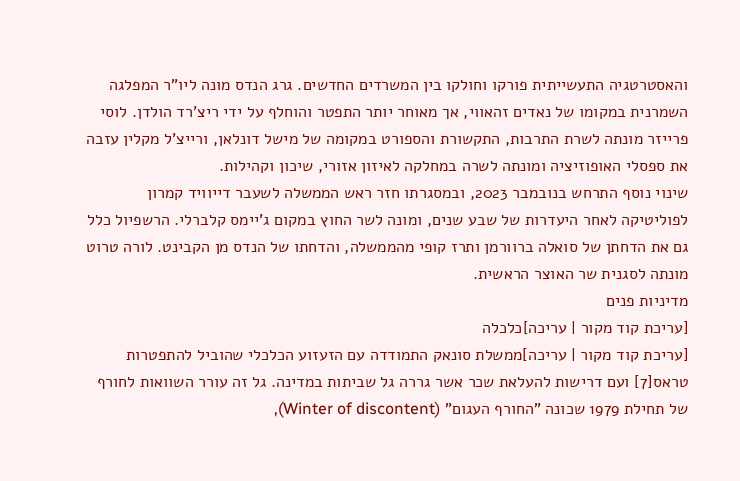והאסטרטגיה התעשייתית פורקו וחולקו בין המשרדים החדשים. גרג הנדס מונה ליו"ר המפלגה השמרנית במקומו של נאדים זהאווי, אך מאוחר יותר התפטר והוחלף על ידי ריצ'רד הולדן. לוסי פרייזר מונתה לשרת התרבות, התקשורת והספורט במקומה של מישל דונלאן, ורייצ'ל מקלין עזבה את ספסלי האופוזיציה ומונתה לשרה במחלקה לאיזון אזורי, שיכון וקהילות.
שינוי נוסף התרחש בנובמבר 2023, ובמסגרתו חזר ראש הממשלה לשעבר דייוויד קמרון לפוליטיקה לאחר היעדרות של שבע שנים, ומונה לשר החוץ במקום ג'יימס קלברלי. הרשפיול כלל גם את הדחתן של סואלה ברוורמן ותרז קופי מהממשלה, והדחתו של הנדס מן הקבינט. לורה טרוט מונתה לסגנית שר האוצר הראשית.
מדיניות פנים
[עריכת קוד מקור | עריכה]כלכלה
[עריכת קוד מקור | עריכה]ממשלת סונאק התמודדה עם הזעזוע הכלכלי שהוביל להתפטרות טראס[7] ועם דרישות להעלאת שכר אשר גררה גל שביתות במדינה. גל זה עורר השוואות לחורף של תחילת 1979 שכונה "החורף העגום" (Winter of discontent),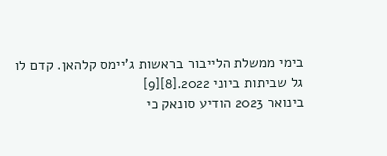בימי ממשלת הלייבור בראשות ג'יימס קלהאן. קדם לו גל שביתות ביוני 2022.[8][9]
בינואר 2023 הודיע סונאק כי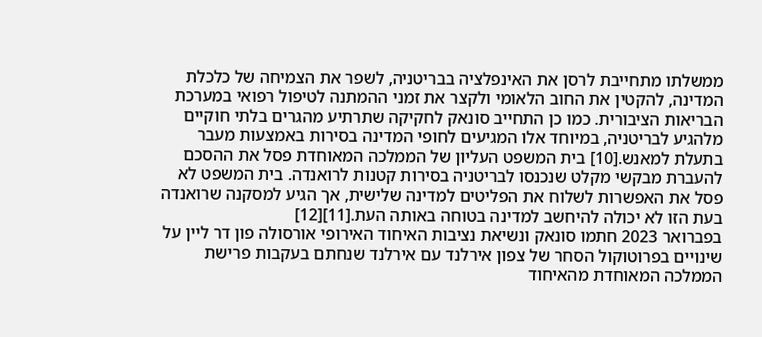ממשלתו מתחייבת לרסן את האינפלציה בבריטניה, לשפר את הצמיחה של כלכלת המדינה, להקטין את החוב הלאומי ולקצר את זמני ההמתנה לטיפול רפואי במערכת הבריאות הציבורית. כמו כן התחייב סונאק לחקיקה שתרתיע מהגרים בלתי חוקיים מלהגיע לבריטניה, במיוחד אלו המגיעים לחופי המדינה בסירות באמצעות מעבר בתעלת למאנש.[10] בית המשפט העליון של הממלכה המאוחדת פסל את ההסכם להעברת מבקשי מקלט שנכנסו לבריטניה בסירות קטנות לרואנדה. בית המשפט לא פסל את האפשרות לשלוח את הפליטים למדינה שלישית, אך הגיע למסקנה שרואנדה בעת הזו לא יכולה להיחשב למדינה בטוחה באותה העת.[11][12]
בפברואר 2023 חתמו סונאק ונשיאת נציבות האיחוד האירופי אורסולה פון דר ליין על שינויים בפרוטוקול הסחר של צפון אירלנד עם אירלנד שנחתם בעקבות פרישת הממלכה המאוחדת מהאיחוד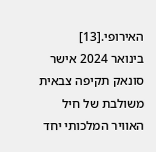האירופי.[13]
בינואר 2024 אישר סונאק תקיפה צבאית משולבת של חיל האוויר המלכותי יחד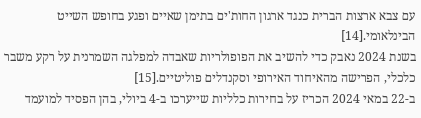עם צבא ארצות הברית כנגד ארגון החות'ים בתימן שאיים ופגע בחופש השייט הבינלאומי.[14]
בשנת 2024 נאבק כדי להשיב את הפופולריות שאבדה למפלגה השמרנית על רקע משבר כלכלי, הפרישה מהאיחוד האירופי וסקנדלים פוליטיים.[15]
ב-22 במאי 2024 הכריז על בחירות כלליות שייערכו ב-4 ביולי, בהן הפסיד למועמד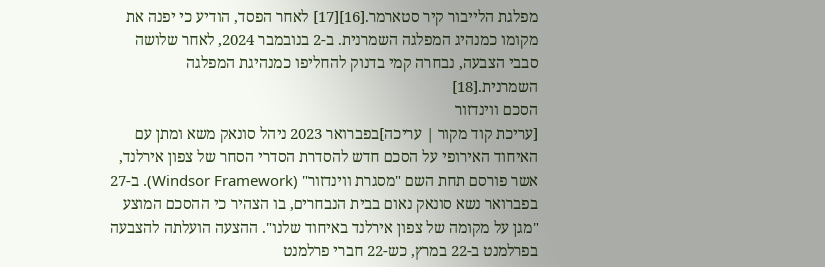מפלגת הלייבור קיר סטארמר.[16][17] לאחר הפסד, הודיע כי יפנה את מקומו כמנהיג המפלגה השמרנית. ב-2 בנובמבר 2024, לאחר שלושה סבבי הצבעה, נבחרה קמי בדנוק להחליפו כמנהיגת המפלגה השמרנית.[18]
הסכם ווינדזור
[עריכת קוד מקור | עריכה]בפברואר 2023 ניהל סונאק משא ומתן עם האיחוד האירופי על הסכם חדש להסדרת הסדרי הסחר של צפון אירלנד, אשר פורסם תחת השם "מסגרת ווינדזור" (Windsor Framework). ב-27 בפברואר נשא סונאק נאום בבית הנבחרים, בו הצהיר כי ההסכם המוצע "מגן על מקומה של צפון אירלנד באיחוד שלנו". ההצעה הועלתה להצבעה בפרלמנט ב-22 במרץ, כש-22 חברי פרלמנט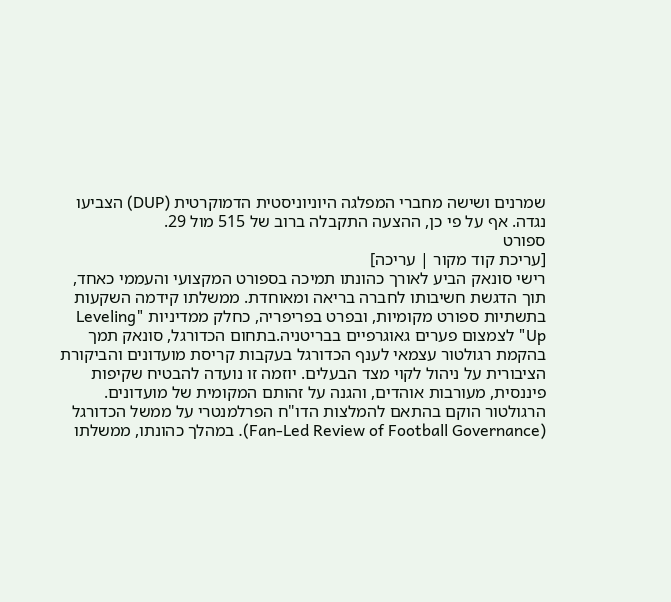שמרנים ושישה מחברי המפלגה היוניוניסטית הדמוקרטית (DUP) הצביעו נגדה. אף על פי כן, ההצעה התקבלה ברוב של 515 מול 29.
ספורט
[עריכת קוד מקור | עריכה]
רישי סונאק הביע לאורך כהונתו תמיכה בספורט המקצועי והעממי כאחד, תוך הדגשת חשיבותו לחברה בריאה ומאוחדת. ממשלתו קידמה השקעות בתשתיות ספורט מקומיות, ובפרט בפריפריה, כחלק ממדיניות "Leveling Up" לצמצום פערים גאוגרפיים בבריטניה.בתחום הכדורגל, סונאק תמך בהקמת רגולטור עצמאי לענף הכדורגל בעקבות קריסת מועדונים והביקורת הציבורית על ניהול לקוי מצד הבעלים. יוזמה זו נועדה להבטיח שקיפות פיננסית, מעורבות אוהדים, והגנה על זהותם המקומית של מועדונים. הרגולטור הוקם בהתאם להמלצות הדו"ח הפרלמנטרי על ממשל הכדורגל (Fan-Led Review of Football Governance). במהלך כהונתו, ממשלתו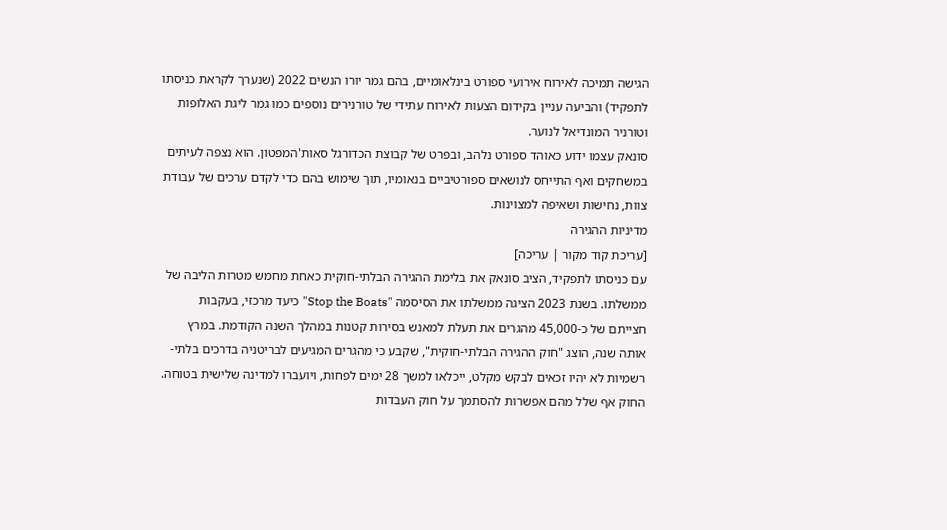הגישה תמיכה לאירוח אירועי ספורט בינלאומיים, בהם גמר יורו הנשים 2022 (שנערך לקראת כניסתו לתפקיד) והביעה עניין בקידום הצעות לאירוח עתידי של טורנירים נוספים כמו גמר ליגת האלופות וטורניר המונדיאל לנוער.
סונאק עצמו ידוע כאוהד ספורט נלהב, ובפרט של קבוצת הכדורגל סאות'המפטון. הוא נצפה לעיתים במשחקים ואף התייחס לנושאים ספורטיביים בנאומיו, תוך שימוש בהם כדי לקדם ערכים של עבודת צוות, נחישות ושאיפה למצוינות.
מדיניות ההגירה
[עריכת קוד מקור | עריכה]
עם כניסתו לתפקיד, הציב סונאק את בלימת ההגירה הבלתי-חוקית כאחת מחמש מטרות הליבה של ממשלתו. בשנת 2023 הציגה ממשלתו את הסיסמה "Stop the Boats" כיעד מרכזי, בעקבות חצייתם של כ-45,000 מהגרים את תעלת למאנש בסירות קטנות במהלך השנה הקודמת. במרץ אותה שנה, הוצג "חוק ההגירה הבלתי-חוקית", שקבע כי מהגרים המגיעים לבריטניה בדרכים בלתי-רשמיות לא יהיו זכאים לבקש מקלט, ייכלאו למשך 28 ימים לפחות, ויועברו למדינה שלישית בטוחה. החוק אף שלל מהם אפשרות להסתמך על חוק העבדות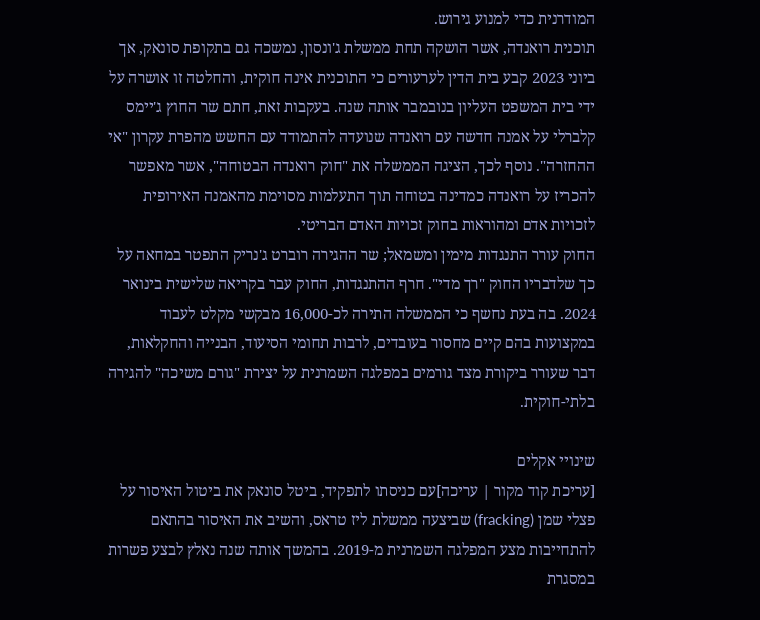המודרנית כדי למנוע גירוש.
תוכנית רואנדה, אשר הושקה תחת ממשלת ג'ונסון, נמשכה גם בתקופת סונאק, אך ביוני 2023 קבע בית הדין לערעורים כי התוכנית אינה חוקית, והחלטה זו אושרה על ידי בית המשפט העליון בנובמבר אותה שנה. בעקבות זאת, חתם שר החוץ ג'יימס קלברלי על אמנה חדשה עם רואנדה שנועדה להתמודד עם החשש מהפרת עקרון "אי ההחזרה". נוסף לכך, הציגה הממשלה את "חוק רואנדה הבטוחה", אשר מאפשר להכריז על רואנדה כמדינה בטוחה תוך התעלמות מסוימת מהאמנה האירופית לזכויות אדם ומהוראות בחוק זכויות האדם הבריטי.
החוק עורר התנגדות מימין ומשמאל; שר ההגירה רוברט ג'נריק התפטר במחאה על כך שלדבריו החוק "רך מדי". חרף ההתנגדות, החוק עבר בקריאה שלישית בינואר 2024. בה בעת נחשף כי הממשלה התירה לכ-16,000 מבקשי מקלט לעבוד במקצועות בהם קיים מחסור בעובדים, לרבות תחומי הסיעוד, הבנייה והחקלאות, דבר שעורר ביקורת מצד גורמים במפלגה השמרנית על יצירת "גורם משיכה" להגירה בלתי-חוקית.

שינויי אקלים
[עריכת קוד מקור | עריכה]עם כניסתו לתפקיד, ביטל סונאק את ביטול האיסור על פצלי שמן (fracking) שביצעה ממשלת ליז טראס, והשיב את האיסור בהתאם להתחייבות מצע המפלגה השמרנית מ-2019. בהמשך אותה שנה נאלץ לבצע פשרות במסגרת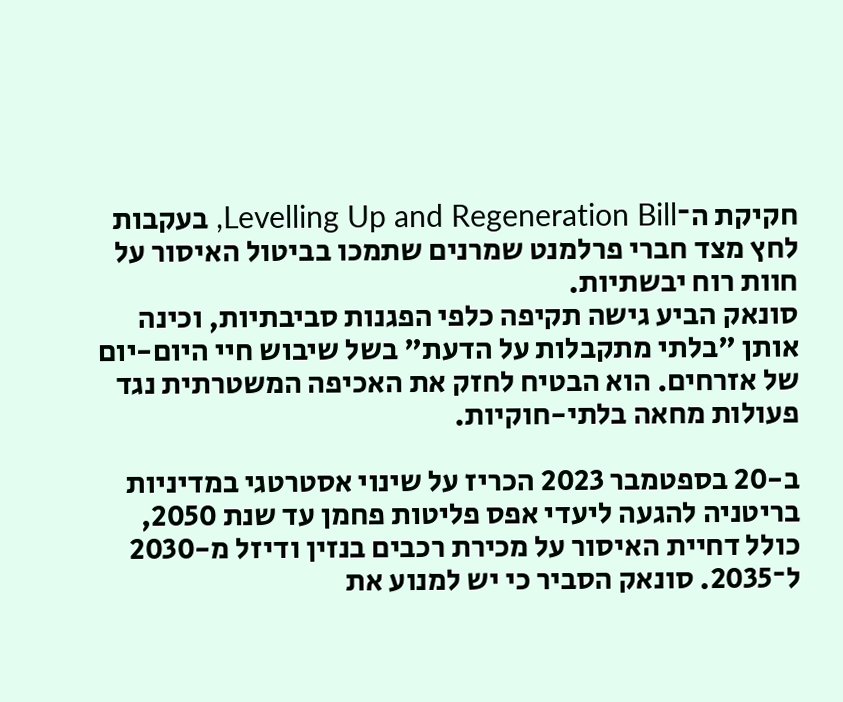חקיקת ה־Levelling Up and Regeneration Bill, בעקבות לחץ מצד חברי פרלמנט שמרנים שתמכו בביטול האיסור על חוות רוח יבשתיות.
סונאק הביע גישה תקיפה כלפי הפגנות סביבתיות, וכינה אותן "בלתי מתקבלות על הדעת" בשל שיבוש חיי היום-יום של אזרחים. הוא הבטיח לחזק את האכיפה המשטרתית נגד פעולות מחאה בלתי-חוקיות.

ב-20 בספטמבר 2023 הכריז על שינוי אסטרטגי במדיניות בריטניה להגעה ליעדי אפס פליטות פחמן עד שנת 2050, כולל דחיית האיסור על מכירת רכבים בנזין ודיזל מ-2030 ל־2035. סונאק הסביר כי יש למנוע את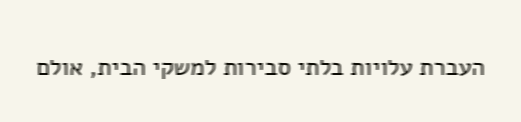העברת עלויות בלתי סבירות למשקי הבית, אולם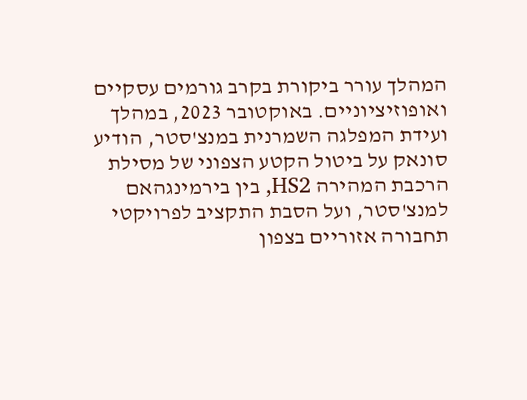המהלך עורר ביקורת בקרב גורמים עסקיים ואופוזיציוניים. באוקטובר 2023, במהלך ועידת המפלגה השמרנית במנצ'סטר, הודיע סונאק על ביטול הקטע הצפוני של מסילת הרכבת המהירה HS2, בין בירמינגהאם למנצ'סטר, ועל הסבת התקציב לפרויקטי תחבורה אזוריים בצפון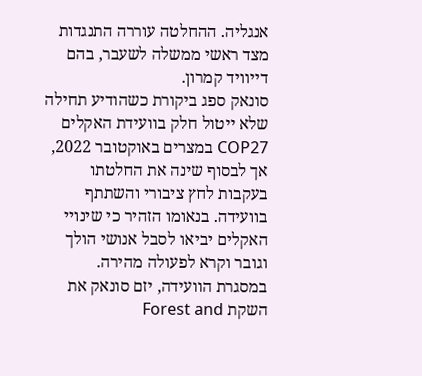אנגליה. ההחלטה עוררה התנגדות מצד ראשי ממשלה לשעבר, בהם דייוויד קמרון.
סונאק ספג ביקורת כשהודיע תחילה שלא ייטול חלק בוועידת האקלים COP27 במצרים באוקטובר 2022, אך לבסוף שינה את החלטתו בעקבות לחץ ציבורי והשתתף בוועידה. בנאומו הזהיר כי שינויי האקלים יביאו לסבל אנושי הולך וגובר וקרא לפעולה מהירה.
במסגרת הוועידה, יזם סונאק את השקת Forest and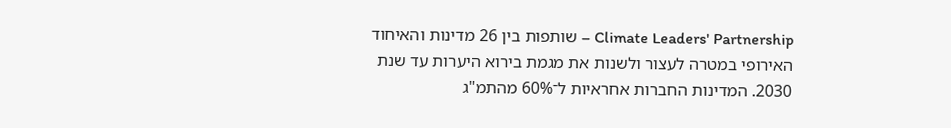Climate Leaders' Partnership – שותפות בין 26 מדינות והאיחוד האירופי במטרה לעצור ולשנות את מגמת בירוא היערות עד שנת 2030. המדינות החברות אחראיות ל־60% מהתמ"ג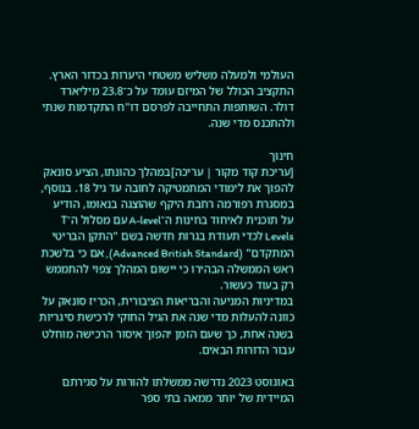העולמי ולמעלה משליש משטחי היערות בכדור הארץ. התקציב הכולל של המיזם עומד על כ־23.8 מיליארד דולר. השותפות התחייבה לפרסם דו"ח התקדמות שנתי ולהתכנס מדי שנה.

חינוך
[עריכת קוד מקור | עריכה]במהלך כהונתו, הציע סונאק להפוך את לימודי המתמטיקה לחובה עד גיל 18. בנוסף, במסגרת רפורמה רחבת היקף שהוצגה בנאומו, הודיע על תוכנית לאיחוד בחינות ה־A-level עם מסלול ה־T Levels לכדי תעודת בגרות חדשה בשם "התקן הבריטי המתקדם" (Advanced British Standard), אם כי בלשכת ראש הממשלה הבהירו כי יישום המהלך צפוי להתממש רק בעוד כעשור.
במדיניות המניעה והבריאות הציבורית, הכריז סונאק על כוונה להעלות מדי שנה את הגיל החוקי לרכישת סיגריות בשנה אחת, כך שעם הזמן יהפוך איסור הרכישה מוחלט עבור הדורות הבאים.

באוגוסט 2023 נדרשה ממשלתו להורות על סגירתם המיידית של יותר ממאה בתי ספר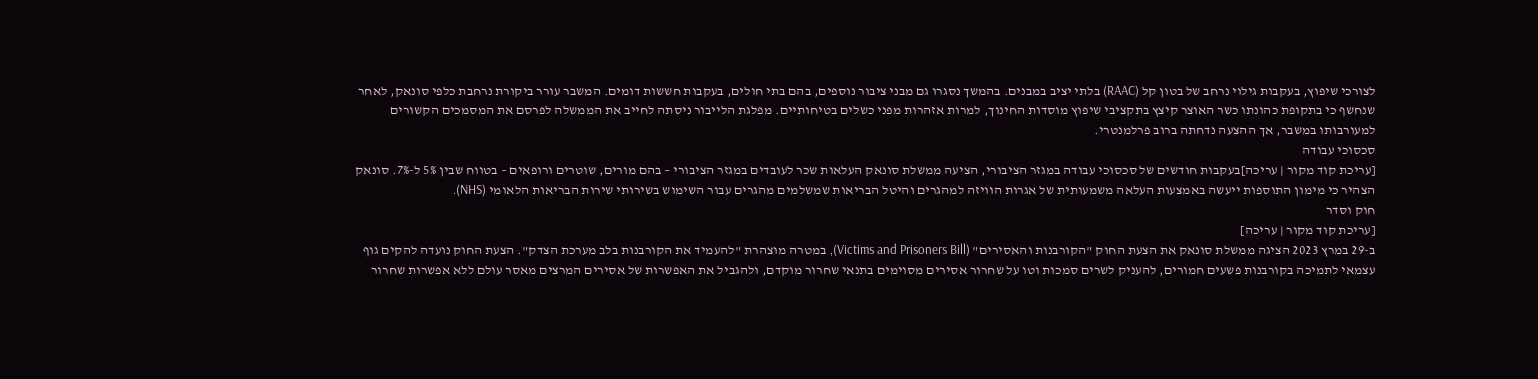לצורכי שיפוץ, בעקבות גילוי נרחב של בטון קל (RAAC) בלתי יציב במבנים. בהמשך נסגרו גם מבני ציבור נוספים, בהם בתי חולים, בעקבות חששות דומים. המשבר עורר ביקורת נרחבת כלפי סונאק, לאחר שנחשף כי בתקופת כהונתו כשר האוצר קיצץ בתקציבי שיפוץ מוסדות החינוך, למרות אזהרות מפני כשלים בטיחותיים. מפלגת הלייבור ניסתה לחייב את הממשלה לפרסם את המסמכים הקשורים למעורבותו במשבר, אך ההצעה נדחתה ברוב פרלמנטרי.
סכסוכי עבודה
[עריכת קוד מקור | עריכה]בעקבות חודשים של סכסוכי עבודה במגזר הציבורי, הציעה ממשלת סונאק העלאות שכר לעובדים במגזר הציבורי – בהם מורים, שוטרים ורופאים – בטווח שבין 5% ל-7%. סונאק הצהיר כי מימון התוספות ייעשה באמצעות העלאה משמעותית של אגרות הוויזה למהגרים והיטל הבריאות שמשלמים מהגרים עבור השימוש בשירותי שירות הבריאות הלאומי (NHS).
חוק וסדר
[עריכת קוד מקור | עריכה]
ב-29 במרץ 2023 הציגה ממשלת סונאק את הצעת החוק "הקורבנות והאסירים" (Victims and Prisoners Bill), במטרה מוצהרת "להעמיד את הקורבנות בלב מערכת הצדק". הצעת החוק נועדה להקים גוף עצמאי לתמיכה בקורבנות פשעים חמורים, להעניק לשרים סמכות וטו על שחרור אסירים מסוימים בתנאי שחרור מוקדם, ולהגביל את האפשרות של אסירים המרצים מאסר עולם ללא אפשרות שחרור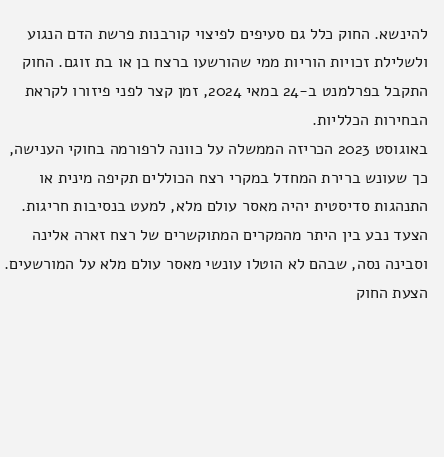להינשא. החוק כלל גם סעיפים לפיצוי קורבנות פרשת הדם הנגוע ולשלילת זכויות הוריות ממי שהורשעו ברצח בן או בת זוגם. החוק התקבל בפרלמנט ב-24 במאי 2024, זמן קצר לפני פיזורו לקראת הבחירות הכלליות.
באוגוסט 2023 הכריזה הממשלה על כוונה לרפורמה בחוקי הענישה, כך שעונש ברירת המחדל במקרי רצח הכוללים תקיפה מינית או התנהגות סדיסטית יהיה מאסר עולם מלא, למעט בנסיבות חריגות. הצעד נבע בין היתר מהמקרים המתוקשרים של רצח זארה אלינה וסבינה נסה, שבהם לא הוטלו עונשי מאסר עולם מלא על המורשעים. הצעת החוק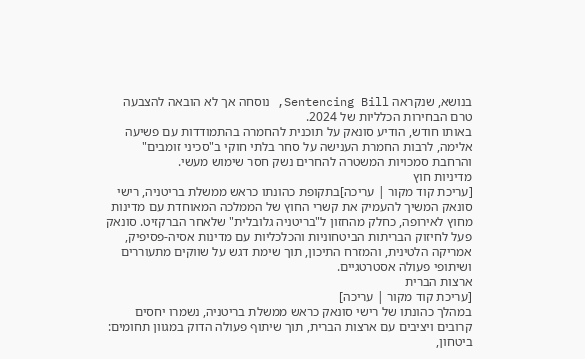בנושא, שנקראה Sentencing Bill, נוסחה אך לא הובאה להצבעה טרם הבחירות הכלליות של 2024.
באותו חודש, הודיע סונאק על תוכנית להחמרה בהתמודדות עם פשיעה אלימה, לרבות החמרת הענישה על סחר בלתי חוקי ב"סכיני זומבים" והרחבת סמכויות המשטרה להחרים נשק חסר שימוש מעשי.
מדיניות חוץ
[עריכת קוד מקור | עריכה]בתקופת כהונתו כראש ממשלת בריטניה, רישי סונאק המשיך להעמיק את קשרי החוץ של הממלכה המאוחדת עם מדינות מחוץ לאירופה, כחלק מהחזון ל"בריטניה גלובלית" שלאחר הברקזיט. סונאק פעל לחיזוק הבריתות הביטחוניות והכלכליות עם מדינות אסיה-פסיפיק, אמריקה הלטינית, והמזרח התיכון, תוך שימת דגש על שווקים מתעוררים ושיתופי פעולה אסטרטגיים.
ארצות הברית
[עריכת קוד מקור | עריכה]
במהלך כהונתו של רישי סונאק כראש ממשלת בריטניה, נשמרו יחסים קרובים ויציבים עם ארצות הברית, תוך שיתוף פעולה הדוק במגוון תחומים: ביטחון,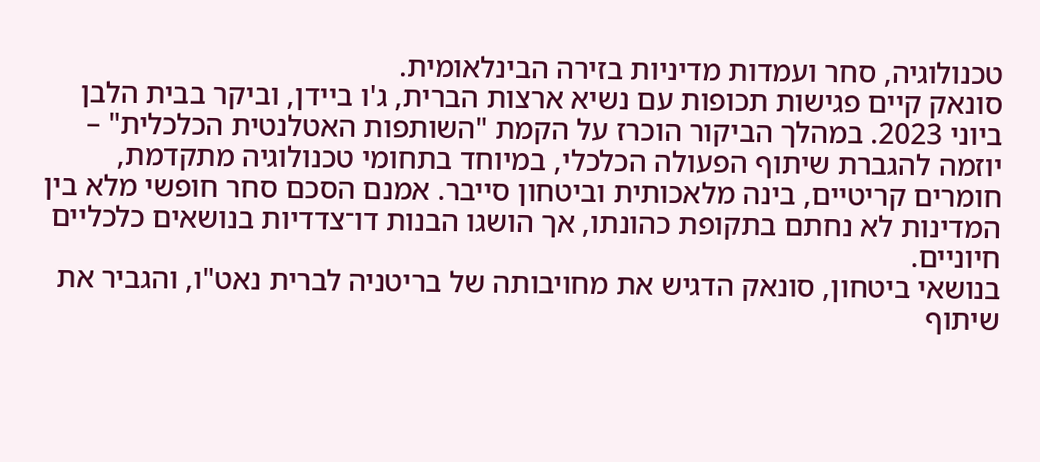טכנולוגיה, סחר ועמדות מדיניות בזירה הבינלאומית.
סונאק קיים פגישות תכופות עם נשיא ארצות הברית, ג'ו ביידן, וביקר בבית הלבן ביוני 2023. במהלך הביקור הוכרז על הקמת "השותפות האטלנטית הכלכלית" – יוזמה להגברת שיתוף הפעולה הכלכלי, במיוחד בתחומי טכנולוגיה מתקדמת, חומרים קריטיים, בינה מלאכותית וביטחון סייבר. אמנם הסכם סחר חופשי מלא בין המדינות לא נחתם בתקופת כהונתו, אך הושגו הבנות דו־צדדיות בנושאים כלכליים חיוניים.
בנושאי ביטחון, סונאק הדגיש את מחויבותה של בריטניה לברית נאט"ו, והגביר את שיתוף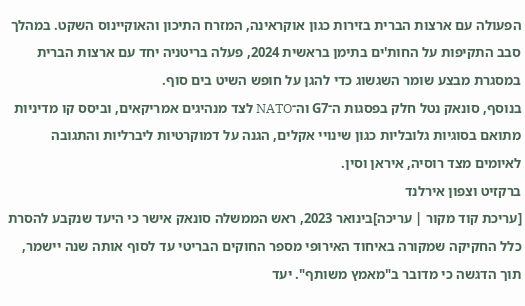הפעולה עם ארצות הברית בזירות כגון אוקראינה, המזרח התיכון והאוקיינוס השקט. במהלך סבב התקיפות על החות'ים בתימן בראשית 2024, פעלה בריטניה יחד עם ארצות הברית במסגרת מבצע שומר השגשוג כדי להגן על חופש השיט בים סוף.
בנוסף, סונאק נטל חלק בפסגות ה־G7 וה־NATO לצד מנהיגים אמריקאים, וביסס קו מדיניות מתואם בסוגיות גלובליות כגון שינויי אקלים, הגנה על דמוקרטיות ליברליות והתגובה לאיומים מצד רוסיה, איראן וסין.
ברקזיט וצפון אירלנד
[עריכת קוד מקור | עריכה]בינואר 2023, ראש הממשלה סונאק אישר כי היעד שנקבע להסרת כלל החקיקה שמקורה באיחוד האירופי מספר החוקים הבריטי עד לסוף אותה שנה יישמר, תוך הדגשה כי מדובר ב"מאמץ משותף". יעד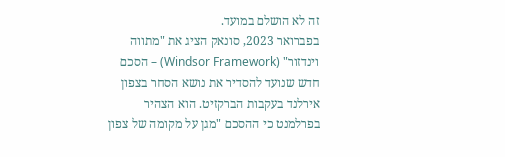זה לא הושלם במועד.
בפברואר 2023, סונאק הציג את "מתווה וינדזור" (Windsor Framework) – הסכם חדש שנועד להסדיר את נושא הסחר בצפון אירלנד בעקבות הברקזיט. הוא הצהיר בפרלמנט כי ההסכם "מגן על מקומה של צפון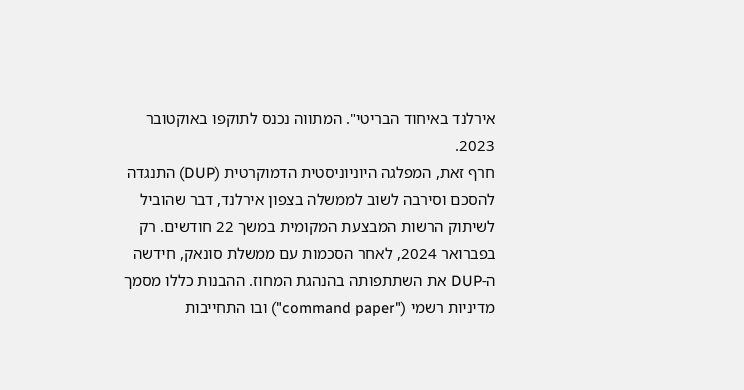אירלנד באיחוד הבריטי". המתווה נכנס לתוקפו באוקטובר 2023.
חרף זאת, המפלגה היוניוניסטית הדמוקרטית (DUP) התנגדה להסכם וסירבה לשוב לממשלה בצפון אירלנד, דבר שהוביל לשיתוק הרשות המבצעת המקומית במשך 22 חודשים. רק בפברואר 2024, לאחר הסכמות עם ממשלת סונאק, חידשה ה-DUP את השתתפותה בהנהגת המחוז. ההבנות כללו מסמך מדיניות רשמי ("command paper") ובו התחייבות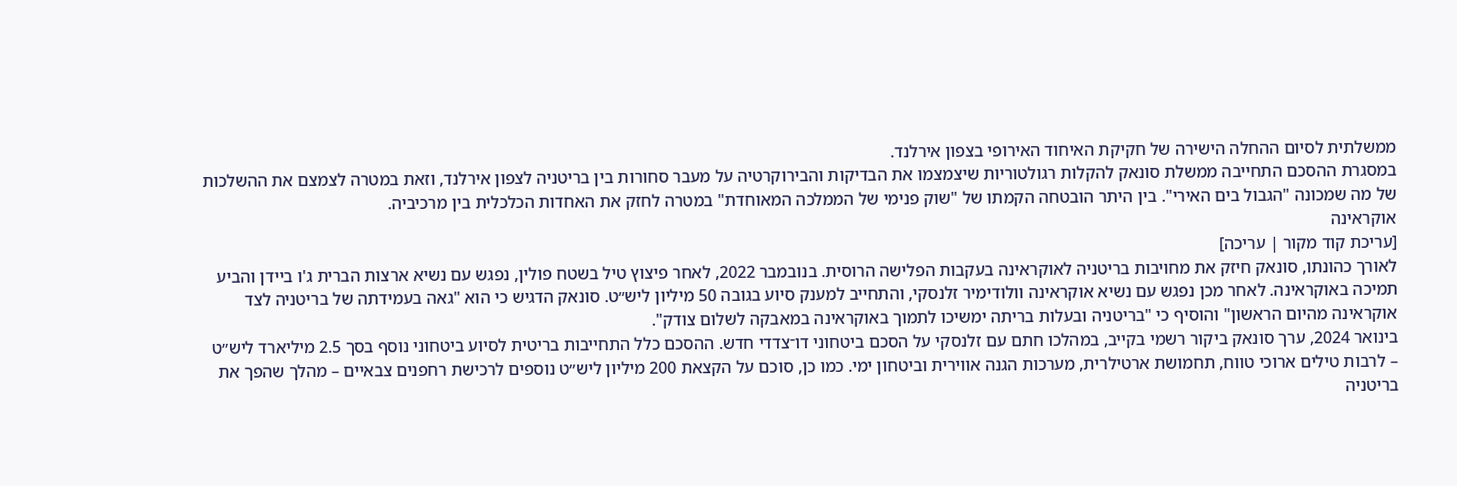ממשלתית לסיום ההחלה הישירה של חקיקת האיחוד האירופי בצפון אירלנד.
במסגרת ההסכם התחייבה ממשלת סונאק להקלות רגולטוריות שיצמצמו את הבדיקות והבירוקרטיה על מעבר סחורות בין בריטניה לצפון אירלנד, וזאת במטרה לצמצם את ההשלכות של מה שמכונה "הגבול בים האירי". בין היתר הובטחה הקמתו של "שוק פנימי של הממלכה המאוחדת" במטרה לחזק את האחדות הכלכלית בין מרכיביה.
אוקראינה
[עריכת קוד מקור | עריכה]
לאורך כהונתו, סונאק חיזק את מחויבות בריטניה לאוקראינה בעקבות הפלישה הרוסית. בנובמבר 2022, לאחר פיצוץ טיל בשטח פולין, נפגש עם נשיא ארצות הברית ג'ו ביידן והביע תמיכה באוקראינה. לאחר מכן נפגש עם נשיא אוקראינה וולודימיר זלנסקי, והתחייב למענק סיוע בגובה 50 מיליון ליש״ט. סונאק הדגיש כי הוא "גאה בעמידתה של בריטניה לצד אוקראינה מהיום הראשון" והוסיף כי "בריטניה ובעלות בריתה ימשיכו לתמוך באוקראינה במאבקה לשלום צודק".
בינואר 2024, ערך סונאק ביקור רשמי בקייב, במהלכו חתם עם זלנסקי על הסכם ביטחוני דו־צדדי חדש. ההסכם כלל התחייבות בריטית לסיוע ביטחוני נוסף בסך 2.5 מיליארד ליש״ט – לרבות טילים ארוכי טווח, תחמושת ארטילרית, מערכות הגנה אווירית וביטחון ימי. כמו כן, סוכם על הקצאת 200 מיליון ליש״ט נוספים לרכישת רחפנים צבאיים – מהלך שהפך את בריטניה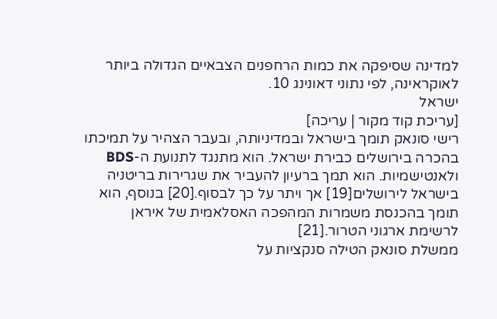למדינה שסיפקה את כמות הרחפנים הצבאיים הגדולה ביותר לאוקראינה, לפי נתוני דאונינג 10.
ישראל
[עריכת קוד מקור | עריכה]
רישי סונאק תומך בישראל ובמדיניותה, ובעבר הצהיר על תמיכתו בהכרה בירושלים כבירת ישראל. הוא מתנגד לתנועת ה-BDS ולאנטישמיות. הוא תמך ברעיון להעביר את שגרירות בריטניה בישראל לירושלים[19] אך ויתר על כך לבסוף.[20] בנוסף, הוא תומך בהכנסת משמרות המהפכה האסלאמית של איראן לרשימת ארגוני הטרור.[21]
ממשלת סונאק הטילה סנקציות על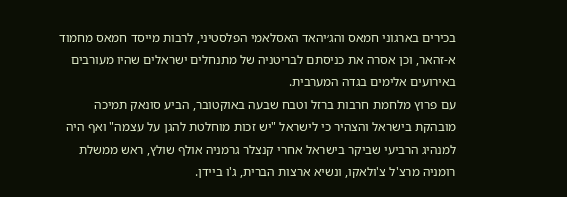בכירים בארגוני חמאס והג׳יהאד האסלאמי הפלסטיני, לרבות מייסד חמאס מחמוד א-זהאר, וכן אסרה את כניסתם לבריטניה של מתנחלים ישראלים שהיו מעורבים באירועים אלימים בגדה המערבית.
עם פרוץ מלחמת חרבות ברזל וטבח שבעה באוקטובר, הביע סונאק תמיכה מובהקת בישראל והצהיר כי לישראל "יש זכות מוחלטת להגן על עצמה" ואף היה למנהיג הרביעי שביקר בישראל אחרי קנצלר גרמניה אולף שולץ, ראש ממשלת רומניה מרצ'ל צ'ולאקו, ונשיא ארצות הברית, ג'ו ביידן.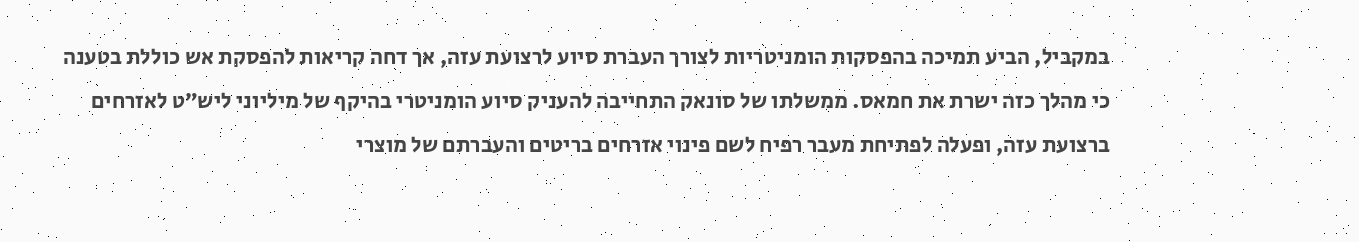במקביל, הביע תמיכה בהפסקות הומניטריות לצורך העברת סיוע לרצועת עזה, אך דחה קריאות להפסקת אש כוללת בטענה כי מהלך כזה ישרת את חמאס. ממשלתו של סונאק התחייבה להעניק סיוע הומניטרי בהיקף של מיליוני ליש״ט לאזרחים ברצועת עזה, ופעלה לפתיחת מעבר רפיח לשם פינוי אזרחים בריטים והעברתם של מוצרי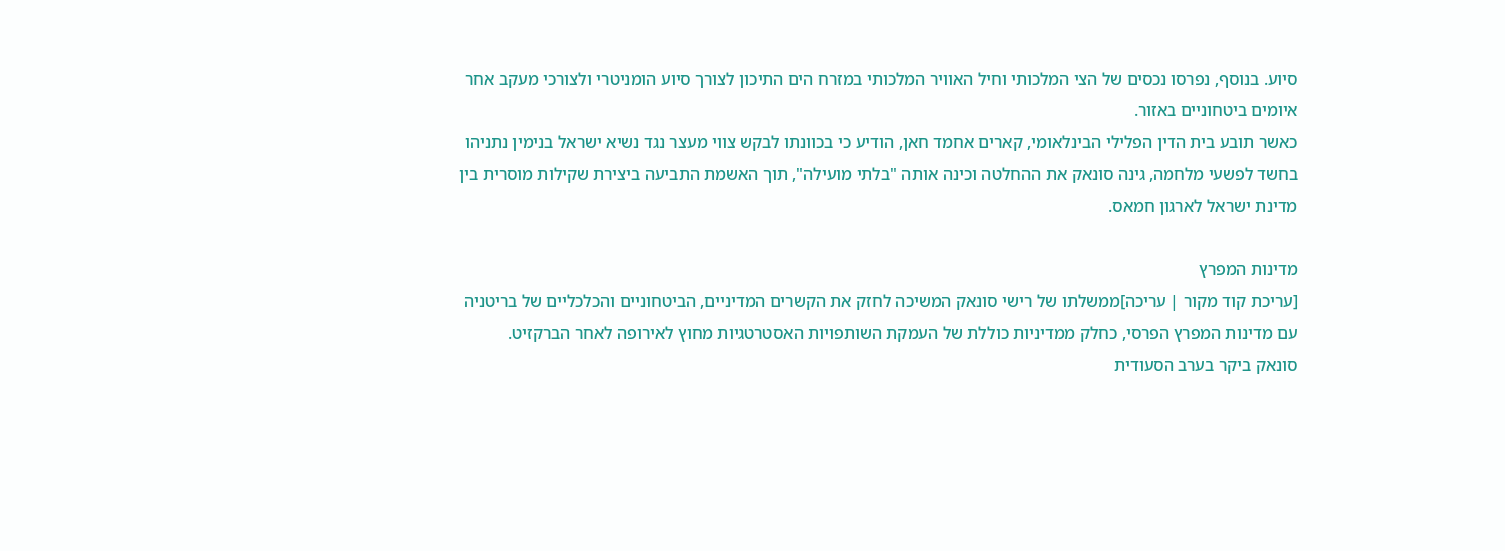סיוע. בנוסף, נפרסו נכסים של הצי המלכותי וחיל האוויר המלכותי במזרח הים התיכון לצורך סיוע הומניטרי ולצורכי מעקב אחר איומים ביטחוניים באזור.
כאשר תובע בית הדין הפלילי הבינלאומי, קארים אחמד חאן, הודיע כי בכוונתו לבקש צווי מעצר נגד נשיא ישראל בנימין נתניהו בחשד לפשעי מלחמה, גינה סונאק את ההחלטה וכינה אותה "בלתי מועילה", תוך האשמת התביעה ביצירת שקילות מוסרית בין מדינת ישראל לארגון חמאס.

מדינות המפרץ
[עריכת קוד מקור | עריכה]ממשלתו של רישי סונאק המשיכה לחזק את הקשרים המדיניים, הביטחוניים והכלכליים של בריטניה עם מדינות המפרץ הפרסי, כחלק ממדיניות כוללת של העמקת השותפויות האסטרטגיות מחוץ לאירופה לאחר הברקזיט.
סונאק ביקר בערב הסעודית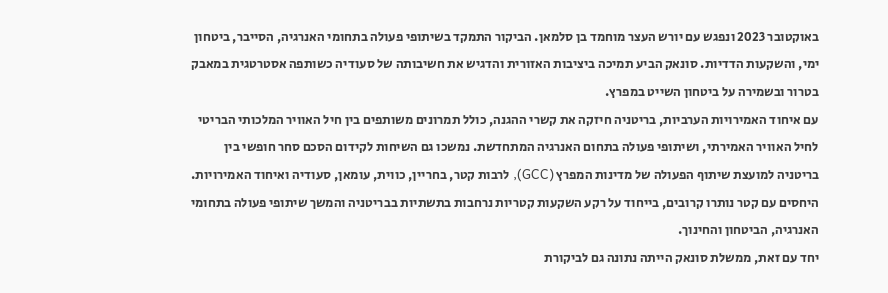באוקטובר 2023 ונפגש עם יורש העצר מוחמד בן סלמאן. הביקור התמקד בשיתופי פעולה בתחומי האנרגיה, הסייבר, ביטחון ימי, והשקעות הדדיות. סונאק הביע תמיכה ביציבות האזורית והדגיש את חשיבותה של סעודיה כשותפה אסטרטגית במאבק בטרור ובשמירה על ביטחון השייט במפרץ.
עם איחוד האמירויות הערביות, בריטניה חיזקה את קשרי ההגנה, כולל תמרונים משותפים בין חיל האוויר המלכותי הבריטי לחיל האוויר האמירתי, ושיתופי פעולה בתחום האנרגיה המתחדשת. נמשכו גם השיחות לקידום הסכם סחר חופשי בין בריטניה למועצת שיתוף הפעולה של מדינות המפרץ (GCC), לרבות קטר, בחריין, כווית, עומאן, סעודיה ואיחוד האמירויות.
היחסים עם קטר נותרו קרובים, בייחוד על רקע השקעות קטריות נרחבות בתשתיות בבריטניה והמשך שיתופי פעולה בתחומי האנרגיה, הביטחון והחינוך.
יחד עם זאת, ממשלת סונאק הייתה נתונה גם לביקורת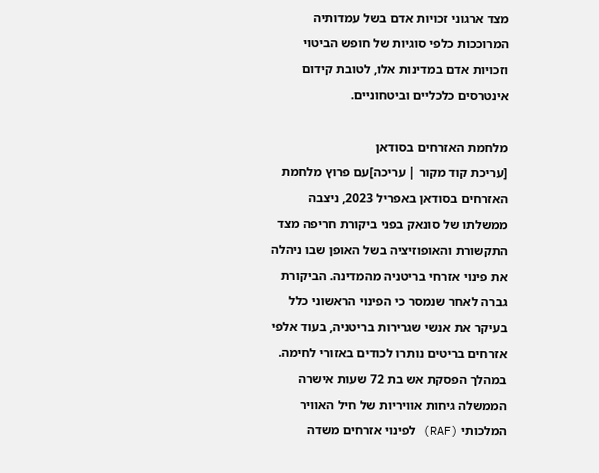מצד ארגוני זכויות אדם בשל עמדותיה המרוככות כלפי סוגיות של חופש הביטוי וזכויות אדם במדינות אלו, לטובת קידום אינטרסים כלכליים וביטחוניים.

מלחמת האזרחים בסודאן
[עריכת קוד מקור | עריכה]עם פרוץ מלחמת האזרחים בסודאן באפריל 2023, ניצבה ממשלתו של סונאק בפני ביקורת חריפה מצד התקשורת והאופוזיציה בשל האופן שבו ניהלה את פינוי אזרחי בריטניה מהמדינה. הביקורת גברה לאחר שנמסר כי הפינוי הראשוני כלל בעיקר את אנשי שגרירות בריטניה, בעוד אלפי אזרחים בריטים נותרו לכודים באזורי לחימה. במהלך הפסקת אש בת 72 שעות אישרה הממשלה גיחות אוויריות של חיל האוויר המלכותי (RAF) לפינוי אזרחים משדה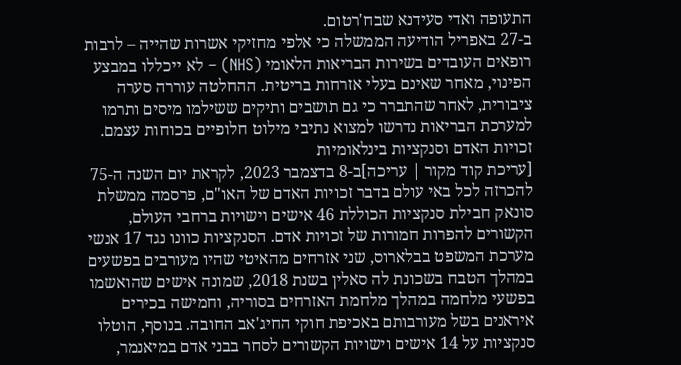התעופה ואדי סעידנא שבח'רטום.
ב-27 באפריל הודיעה הממשלה כי אלפי מחזיקי אשרות שהייה – לרבות רופאים העובדים בשירות הבריאות הלאומי (NHS) – לא ייכללו במבצע הפינוי, מאחר שאינם בעלי אזרחות בריטית. ההחלטה עוררה סערה ציבורית, לאחר שהתברר כי גם תושבים ותיקים ששילמו מיסים ותרמו למערכת הבריאות נדרשו למצוא נתיבי מילוט חלופיים בכוחות עצמם.
זכויות האדם וסנקציות בינלאומיות
[עריכת קוד מקור | עריכה]ב-8 בדצמבר 2023, לקראת יום השנה ה-75 להכרזה לכל באי עולם בדבר זכויות האדם של האו"ם, פרסמה ממשלת סונאק חבילת סנקציות הכוללת 46 אישים וישויות ברחבי העולם, הקשורים להפרות חמורות של זכויות אדם. הסנקציות כוונו נגד 17 אנשי מערכת המשפט בבלארוס, שני אזרחים מהאיטי שהיו מעורבים בפשעים במהלך הטבח בשכונת לה סאלין בשנת 2018, שמונה אישים שהואשמו בפשעי מלחמה במהלך מלחמת האזרחים בסוריה, וחמישה בכירים איראנים בשל מעורבותם באכיפת חוקי החיג'אב החובה. בנוסף, הוטלו סנקציות על 14 אישים וישויות הקשורים לסחר בבני אדם במיאנמר,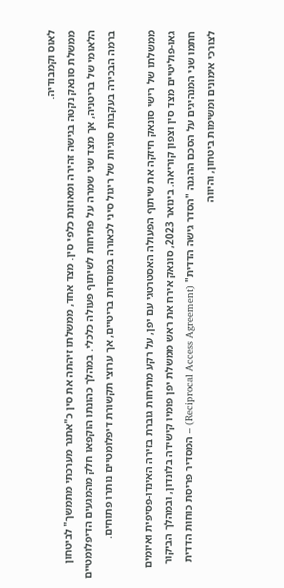לאוס וקמבודיה.
ממשלת סונאק נקטה בגישה זהירה ומאוזנת כלפי סין. מצד אחד, ממשלתו זיהתה את סין כ"אתגר מערכתי מתמשך" לביטחון הלאומי של בריטניה, אך מצד שני שמרה על פתיחות לשיתוף פעולה כלכלי. במהלך כהונתו הוקפאו חלק מהמגעים הדיפלומטיים ברמה הבכירה בעקבות סוגיות של ריגול סיני לכאורה במוסדות בריטיים, אך ערוצי תקשורת דיפלומטיים נותרו פתוחים.

ממשלתו של רישי סונאק חיזקה את שיתוף הפעולה האסטרטגי עם יפן, על רקע מתיחות גוברת בזירה האינדו-פסיפית ואיומים גאו-פוליטיים מצד סין וצפון קוריאה. בינואר 2023, סונאק אירח את ראש ממשלת יפן פומיו קישידה בלונדון, ובמהלך הביקור חתמו שני המנהיגים על הסכם ההגנה "הסדר גישה הדדית" (Reciprocal Access Agreement) – המסדיר פריסת כוחות הדדית לצורכי אימונים ומשימות ביטחון, והיווה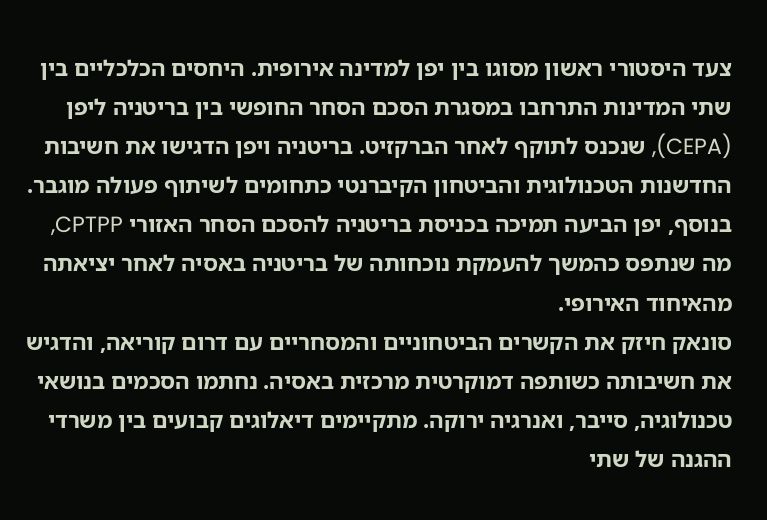צעד היסטורי ראשון מסוגו בין יפן למדינה אירופית. היחסים הכלכליים בין שתי המדינות התרחבו במסגרת הסכם הסחר החופשי בין בריטניה ליפן (CEPA), שנכנס לתוקף לאחר הברקזיט. בריטניה ויפן הדגישו את חשיבות החדשנות הטכנולוגית והביטחון הקיברנטי כתחומים לשיתוף פעולה מוגבר. בנוסף, יפן הביעה תמיכה בכניסת בריטניה להסכם הסחר האזורי CPTPP, מה שנתפס כהמשך להעמקת נוכחותה של בריטניה באסיה לאחר יציאתה מהאיחוד האירופי.
סונאק חיזק את הקשרים הביטחוניים והמסחריים עם דרום קוריאה, והדגיש את חשיבותה כשותפה דמוקרטית מרכזית באסיה. נחתמו הסכמים בנושאי טכנולוגיה, סייבר, ואנרגיה ירוקה. מתקיימים דיאלוגים קבועים בין משרדי ההגנה של שתי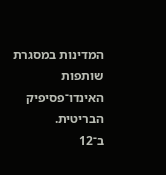המדינות במסגרת שותפות האינדו־פסיפיק הבריטית.
ב־12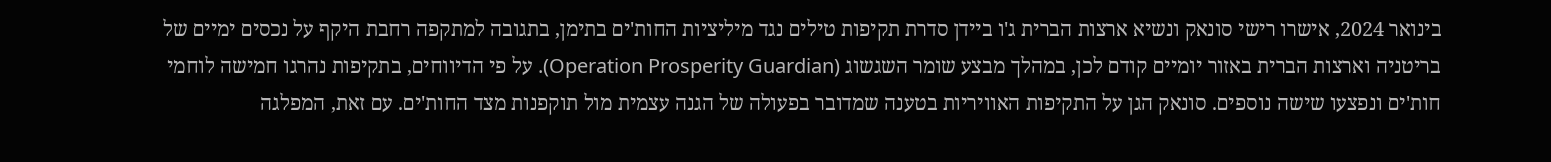בינואר 2024, אישרו רישי סונאק ונשיא ארצות הברית ג'ו ביידן סדרת תקיפות טילים נגד מיליציות החות'ים בתימן, בתגובה למתקפה רחבת היקף על נכסים ימיים של בריטניה וארצות הברית באזור יומיים קודם לכן, במהלך מבצע שומר השגשוג (Operation Prosperity Guardian). על פי הדיווחים, בתקיפות נהרגו חמישה לוחמי חות'ים ונפצעו שישה נוספים. סונאק הגן על התקיפות האוויריות בטענה שמדובר בפעולה של הגנה עצמית מול תוקפנות מצד החות'ים. עם זאת, המפלגה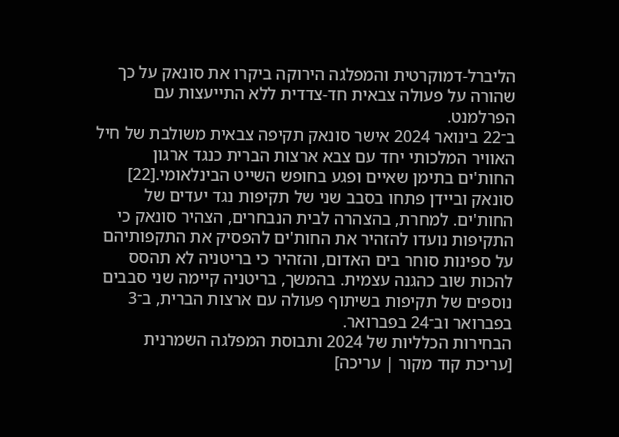הליברל-דמוקרטית והמפלגה הירוקה ביקרו את סונאק על כך שהורה על פעולה צבאית חד-צדדית ללא התייעצות עם הפרלמנט.
ב־22 בינואר 2024 אישר סונאק תקיפה צבאית משולבת של חיל האוויר המלכותי יחד עם צבא ארצות הברית כנגד ארגון החות'ים בתימן שאיים ופגע בחופש השייט הבינלאומי.[22] סונאק וביידן פתחו בסבב שני של תקיפות נגד יעדים של החות'ים. למחרת, בהצהרה לבית הנבחרים, הצהיר סונאק כי התקיפות נועדו להזהיר את החות'ים להפסיק את התקפותיהם על ספינות סוחר בים האדום, והזהיר כי בריטניה לא תהסס להכות שוב כהגנה עצמית. בהמשך, בריטניה קיימה שני סבבים נוספים של תקיפות בשיתוף פעולה עם ארצות הברית, ב־3 בפברואר וב־24 בפברואר.
הבחירות הכלליות של 2024 ותבוסת המפלגה השמרנית
[עריכת קוד מקור | עריכה]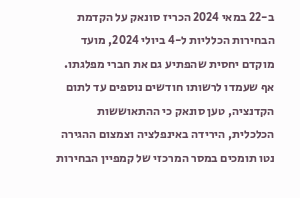ב-22 במאי 2024 הכריז סונאק על הקדמת הבחירות הכלליות ל-4 ביולי 2024, מועד מוקדם יחסית שהפתיע גם את חברי מפלגתו. אף שעמדו לרשותו חודשים נוספים עד לתום הקדנציה, טען סונאק כי ההתאוששות הכלכלית, הירידה באינפלציה וצמצום ההגירה נטו תומכים במסר המרכזי של קמפיין הבחירות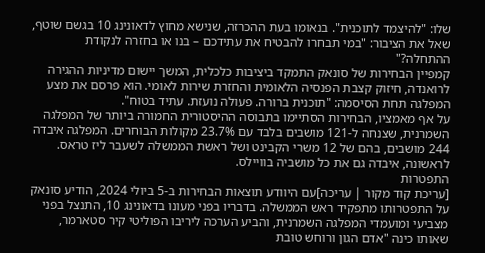שלו: "להיצמד לתוכנית". בנאומו בעת ההכרזה, שנישא מחוץ לדאונינג 10 בגשם שוטף, שאל את הציבור: "במי תבחרו להבטיח את עתידכם – בנו או בחזרה לנקודת ההתחלה?"
קמפיין הבחירות של סונאק התמקד ביציבות כלכלית, המשך יישום מדיניות ההגירה לרואנדה, חיזוק קצבת הפנסיה הלאומית והחזרת שירות לאומי. הוא פרסם את מצע המפלגה תחת הסיסמה: "תוכנית ברורה. פעולה נועזת. עתיד בטוח".
על אף מאמציו, הבחירות הסתיימו בתבוסה ההיסטורית החמורה ביותר של המפלגה השמרנית, שצנחה ל-121 מושבים בלבד עם 23.7% מקולות הבוחרים. המפלגה איבדה 244 מושבים, בהם של 12 משרי הקבינט ושל ראשת הממשלה לשעבר ליז טראס. לראשונה, איבדה גם את כל מושביה בוויילס.
התפטרות
[עריכת קוד מקור | עריכה]עם היוודע תוצאות הבחירות ב-5 ביולי 2024, הודיע סונאק על התפטרותו מתפקיד ראש הממשלה. בדבריו בפני מעונו בדאונינג 10, התנצל בפני מצביעי ומועמדי המפלגה השמרנית, והביע הערכה ליריבו הפוליטי קיר סטארמר, שאותו כינה "אדם הגון ורוחש טובת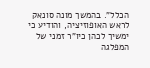הכלל". בהמשך מונה סונאק לראש האופוזיציה, והודיע כי ימשיך לכהן כיו"ר זמני של המפלגה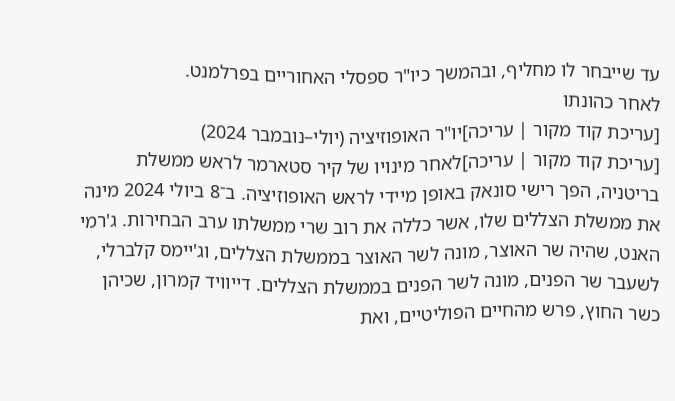עד שייבחר לו מחליף, ובהמשך כיו"ר ספסלי האחוריים בפרלמנט.
לאחר כהונתו
[עריכת קוד מקור | עריכה]יו"ר האופוזיציה (יולי–נובמבר 2024)
[עריכת קוד מקור | עריכה]לאחר מינויו של קיר סטארמר לראש ממשלת בריטניה, הפך רישי סונאק באופן מיידי לראש האופוזיציה. ב־8 ביולי 2024 מינה את ממשלת הצללים שלו, אשר כללה את רוב שרי ממשלתו ערב הבחירות. ג'רמי האנט, שהיה שר האוצר, מונה לשר האוצר בממשלת הצללים, וג'יימס קלברלי, לשעבר שר הפנים, מונה לשר הפנים בממשלת הצללים. דייוויד קמרון, שכיהן כשר החוץ, פרש מהחיים הפוליטיים, ואת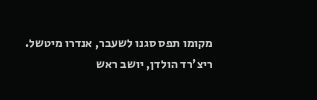מקומו תפס סגנו לשעבר, אנדרו מיטשל. ריצ'רד הולדן, יושב ראש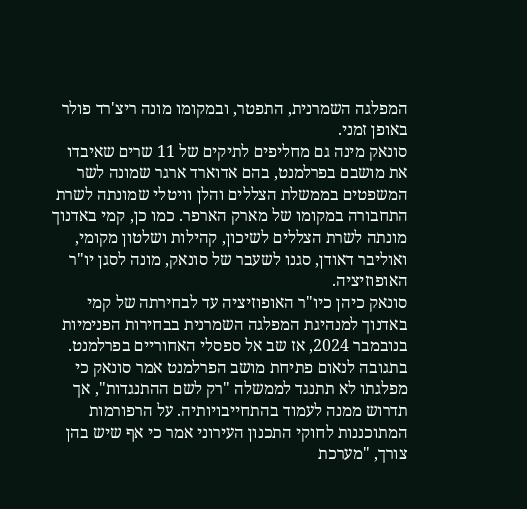המפלגה השמרנית, התפטר, ובמקומו מונה ריצ'רד פולר באופן זמני.
סונאק מינה גם מחליפים לתיקים של 11 שרים שאיבדו את מושבם בפרלמנט, בהם אדוארד ארגר שמונה לשר המשפטים בממשלת הצללים והלן וויטלי שמונתה לשרת התחבורה במקומו של מארק הארפר. כמו כן, קמי באדנוך מונתה לשרת הצללים לשיכון, קהילות ושלטון מקומי, ואוליבר דאודן, סגנו לשעבר של סונאק, מונה לסגן יו"ר האופוזיציה.
סונאק כיהן כיו"ר האופוזיציה עד לבחירתה של קמי באדנוך למנהיגת המפלגה השמרנית בבחירות הפנימיות בנובמבר 2024, אז שב אל ספסלי האחוריים בפרלמנט. בתגובה לנאום פתיחת מושב הפרלמנט אמר סונאק כי מפלגתו לא תתנגד לממשלה "רק לשם ההתנגדות", אך תדרוש ממנה לעמוד בהתחייבויותיה. על הרפורמות המתוכננות לחוקי התכנון העירוני אמר כי אף שיש בהן צורך, "מערכת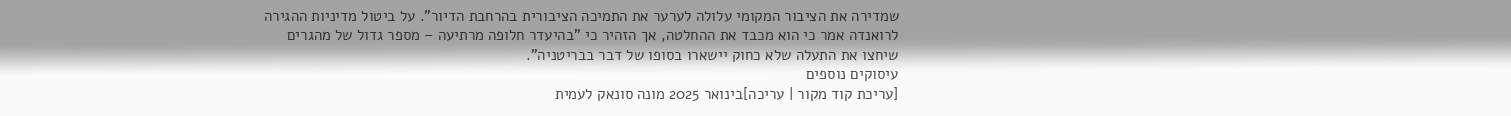שמדירה את הציבור המקומי עלולה לערער את התמיכה הציבורית בהרחבת הדיור". על ביטול מדיניות ההגירה לרואנדה אמר כי הוא מכבד את ההחלטה, אך הזהיר כי "בהיעדר חלופה מרתיעה – מספר גדול של מהגרים שיחצו את התעלה שלא כחוק יישארו בסופו של דבר בבריטניה".
עיסוקים נוספים
[עריכת קוד מקור | עריכה]בינואר 2025 מונה סונאק לעמית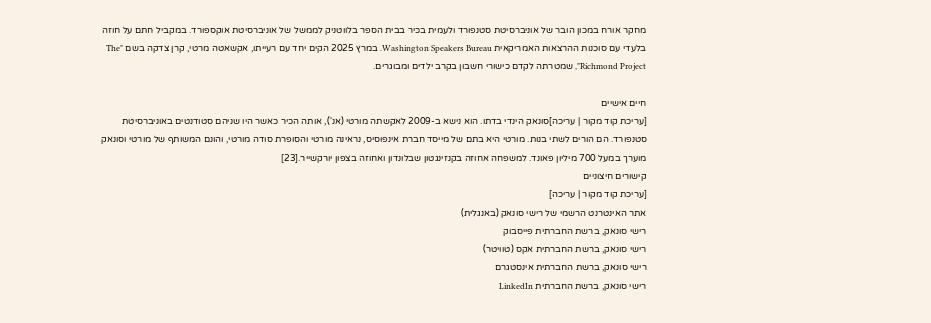מחקר אורח במכון הובר של אוניברסיטת סטנפורד ולעמית בכיר בבית הספר בלווטניק לממשל של אוניברסיטת אוקספורד. במקביל חתם על חוזה בלעדי עם סוכנות ההרצאות האמריקאית Washington Speakers Bureau. במרץ 2025 הקים יחד עם רעייתו, אקשאטה מרטי, קרן צדקה בשם "The Richmond Project", שמטרתה לקדם כישורי חשבון בקרב ילדים ומבוגרים.

חיים אישיים
[עריכת קוד מקור | עריכה]סונאק הינדי בדתו. הוא נישא ב-2009 לאקשתה מורטי (אנ'), אותה הכיר כאשר היו שניהם סטודנטים באוניברסיטת סטנפורד. הם הורים לשתי בנות. מורטי היא בתם של מייסד חברת אינפוסיס, נראינה מורטי והסופרת סודה מורטי, והונם המשותף של מורטי וסונאק מוערך במעל 700 מיליון פאונד. למשפחה אחוזה בקנזינגטון שבלונדון ואחוזה בצפון יורקשייר.[23]
קישורים חיצוניים
[עריכת קוד מקור | עריכה]
אתר האינטרנט הרשמי של רישי סונאק (באנגלית)
רישי סונאק, ברשת החברתית פייסבוק
רישי סונאק, ברשת החברתית אקס (טוויטר)
רישי סונאק, ברשת החברתית אינסטגרם
רישי סונאק, ברשת החברתית LinkedIn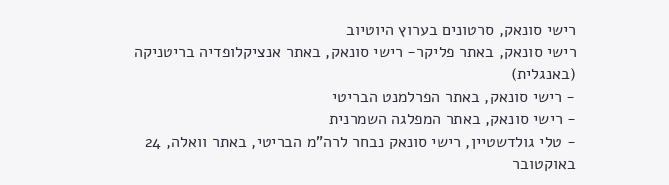רישי סונאק, סרטונים בערוץ היוטיוב
רישי סונאק, באתר פליקר- רישי סונאק, באתר אנציקלופדיה בריטניקה (באנגלית)
- רישי סונאק, באתר הפרלמנט הבריטי
- רישי סונאק, באתר המפלגה השמרנית
- טלי גולדשטיין, רישי סונאק נבחר לרה"מ הבריטי, באתר וואלה, 24 באוקטובר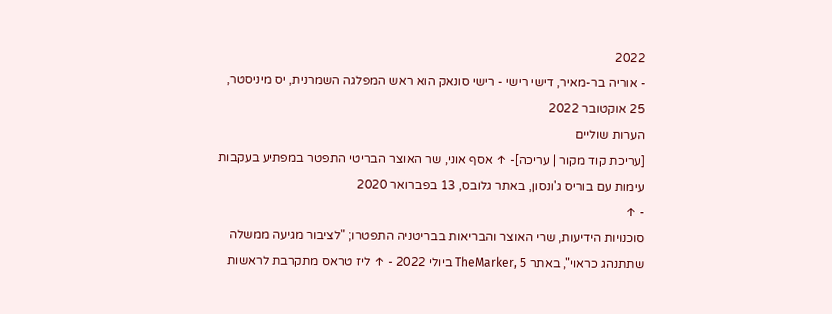2022
- אוריה בר-מאיר, דישי רישי - רישי סונאק הוא ראש המפלגה השמרנית, יס מיניסטר, 25 אוקטובר 2022
הערות שוליים
[עריכת קוד מקור | עריכה]- ↑ אסף אוני, שר האוצר הבריטי התפטר במפתיע בעקבות עימות עם בוריס ג'ונסון, באתר גלובס, 13 בפברואר 2020
- ↑
סוכנויות הידיעות, שרי האוצר והבריאות בבריטניה התפטרו; "לציבור מגיעה ממשלה שתתנהג כראוי", באתר TheMarker, 5 ביולי 2022 - ↑ ליז טראס מתקרבת לראשות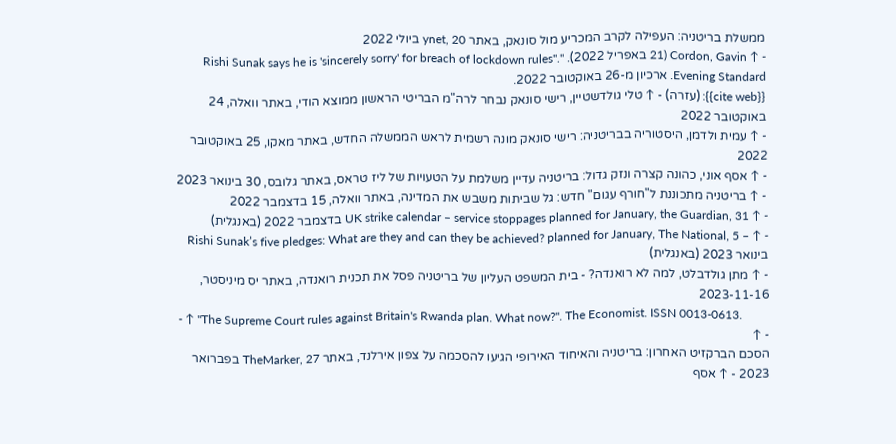ממשלת בריטניה: העפילה לקרב המכריע מול סונאק, באתר ynet, 20 ביולי 2022
- ↑ Cordon, Gavin (21 באפריל 2022). "Rishi Sunak says he is 'sincerely sorry' for breach of lockdown rules". Evening Standard. ארכיון מ-26 באוקטובר 2022.
{{cite web}}: (עזרה) - ↑ טלי גולדשטיין, רישי סונאק נבחר לרה"מ הבריטי הראשון ממוצא הודי, באתר וואלה, 24 באוקטובר 2022
- ↑ עמית ולדמן, היסטוריה בבריטניה: רישי סונאק מונה רשמית לראש הממשלה החדש, באתר מאקו, 25 באוקטובר 2022
- ↑ אסף אוני, כהונה קצרה ונזק גדול: בריטניה עדיין משלמת על הטעויות של ליז טראס, באתר גלובס, 30 בינואר 2023
- ↑ בריטניה מתכוננת ל"חורף עגום" חדש: גל שביתות משבש את המדינה, באתר וואלה, 15 בדצמבר 2022
- ↑ UK strike calendar – service stoppages planned for January, the Guardian, 31 בדצמבר 2022 (באנגלית)
- ↑ – Rishi Sunak’s five pledges: What are they and can they be achieved? planned for January, The National, 5 בינואר 2023 (באנגלית)
- ↑ מתן גולדבלט, למה לא רואנדה? - בית המשפט העליון של בריטניה פסל את תכנית רואנדה, באתר יס מיניסטר, 2023-11-16
- ↑ "The Supreme Court rules against Britain's Rwanda plan. What now?". The Economist. ISSN 0013-0613.
- ↑
הסכם הברקזיט האחרון: בריטניה והאיחוד האירופי הגיעו להסכמה על צפון אירלנד, באתר TheMarker, 27 בפברואר 2023 - ↑ אסף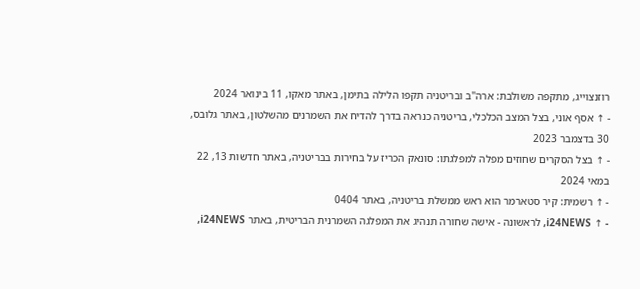רוזנצוייג, מתקפה משולבת: ארה"ב ובריטניה תקפו הלילה בתימן, באתר מאקו, 11 בינואר 2024
- ↑ אסף אוני, בצל המצב הכלכלי, בריטניה כנראה בדרך להדיח את השמרנים מהשלטון, באתר גלובס, 30 בדצמבר 2023
- ↑ בצל הסקרים שחוזים מפלה למפלגתו: סונאק הכריז על בחירות בבריטניה, באתר חדשות 13, 22 במאי 2024
- ↑ רשמית: קיר סטארמר הוא ראש ממשלת בריטניה, באתר 0404
- ↑ i24NEWS, לראשונה - אישה שחורה תנהיג את המפלגה השמרנית הבריטית, באתר i24NEWS,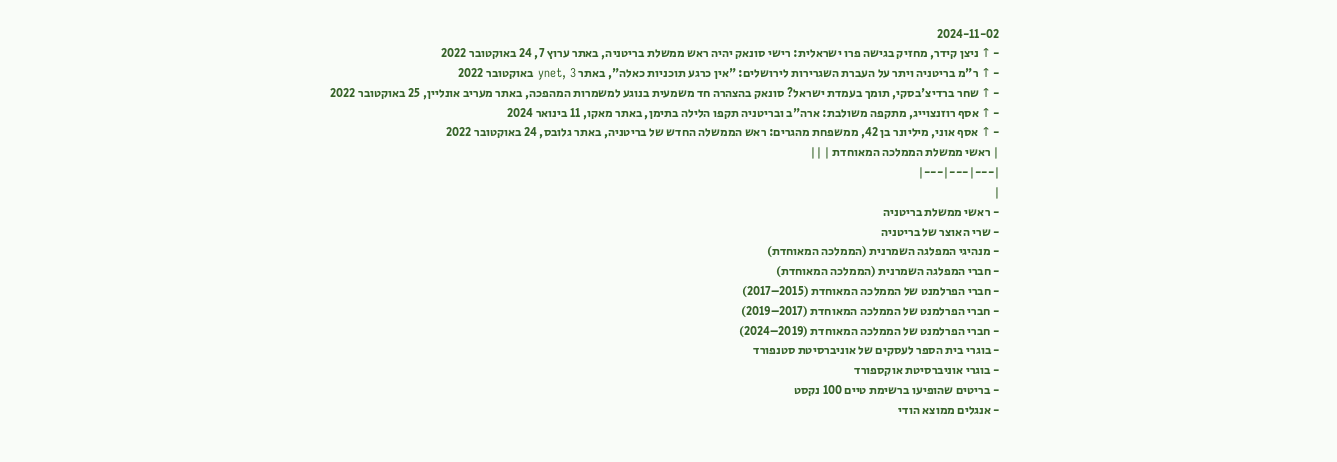2024-11-02
- ↑ ניצן קידר, מחזיק בגישה פרו ישראלית: רישי סונאק יהיה ראש ממשלת בריטניה, באתר ערוץ 7, 24 באוקטובר 2022
- ↑ ר"מ בריטניה ויתר על העברת השגרירות לירושלים: "אין כרגע תוכניות כאלה", באתר ynet, 3 באוקטובר 2022
- ↑ שחר ברדיצ'בסקי, תומך בעמדת ישראל? סונאק בהצהרה חד משמעית בנוגע למשמרות המהפכה, באתר מעריב אונליין, 25 באוקטובר 2022
- ↑ אסף רוזנצוייג, מתקפה משולבת: ארה"ב ובריטניה תקפו הלילה בתימן, באתר מאקו, 11 בינואר 2024
- ↑ אסף אוני, מיליונר בן 42, ממשפחת מהגרים: ראש הממשלה החדש של בריטניה, באתר גלובס, 24 באוקטובר 2022
| ראשי ממשלת הממלכה המאוחדת | ||
|---|---|---|
|
- ראשי ממשלת בריטניה
- שרי האוצר של בריטניה
- מנהיגי המפלגה השמרנית (הממלכה המאוחדת)
- חברי המפלגה השמרנית (הממלכה המאוחדת)
- חברי הפרלמנט של הממלכה המאוחדת (2015–2017)
- חברי הפרלמנט של הממלכה המאוחדת (2017–2019)
- חברי הפרלמנט של הממלכה המאוחדת (2019–2024)
- בוגרי בית הספר לעסקים של אוניברסיטת סטנפורד
- בוגרי אוניברסיטת אוקספורד
- בריטים שהופיעו ברשימת טיים 100 נקסט
- אנגלים ממוצא הודי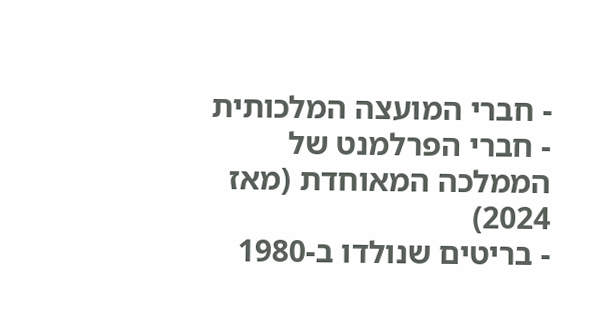- חברי המועצה המלכותית
- חברי הפרלמנט של הממלכה המאוחדת (מאז 2024)
- בריטים שנולדו ב-1980